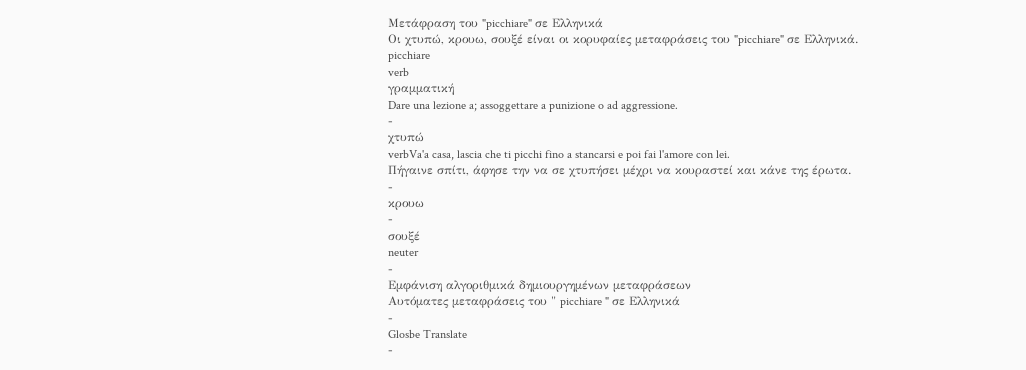Μετάφραση του "picchiare" σε Ελληνικά
Οι χτυπώ, κρουω, σουξέ είναι οι κορυφαίες μεταφράσεις του "picchiare" σε Ελληνικά.
picchiare
verb
γραμματική
Dare una lezione a; assoggettare a punizione o ad aggressione.
-
χτυπώ
verbVa'a casa, lascia che ti picchi fino a stancarsi e poi fai l'amore con lei.
Πήγαινε σπίτι, άφησε την να σε χτυπήσει μέχρι να κουραστεί και κάνε της έρωτα.
-
κρουω
-
σουξέ
neuter
-
Εμφάνιση αλγοριθμικά δημιουργημένων μεταφράσεων
Αυτόματες μεταφράσεις του " picchiare " σε Ελληνικά
-
Glosbe Translate
-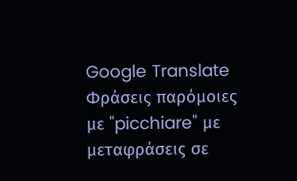Google Translate
Φράσεις παρόμοιες με "picchiare" με μεταφράσεις σε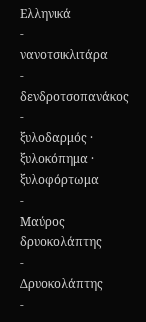Ελληνικά
-
νανοτσικλιτάρα
-
δενδροτσοπανάκος
-
ξυλοδαρμός · ξυλοκόπημα · ξυλοφόρτωμα
-
Μαύρος δρυοκολάπτης
-
Δρυοκολάπτης
-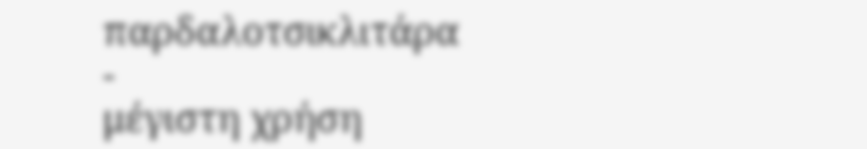παρδαλοτσικλιτάρα
-
μέγιστη χρήση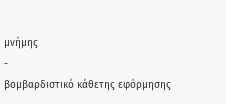μνήμης
-
βομβαρδιστικό κάθετης εφόρμησης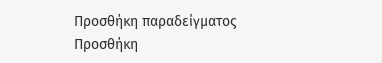Προσθήκη παραδείγματος
Προσθήκη